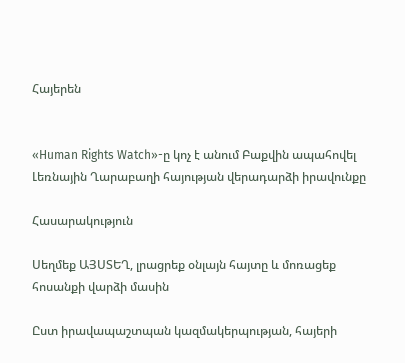Հայերեն


«Human Rights Watch»-ը կոչ է անում Բաքվին ապահովել Լեռնային Ղարաբաղի հայության վերադարձի իրավունքը

Հասարակություն

Սեղմեք ԱՅՍՏԵՂ, լրացրեք օնլայն հայտը և մոռացեք հոսանքի վարձի մասին

Ըստ իրավապաշտպան կազմակերպության, հայերի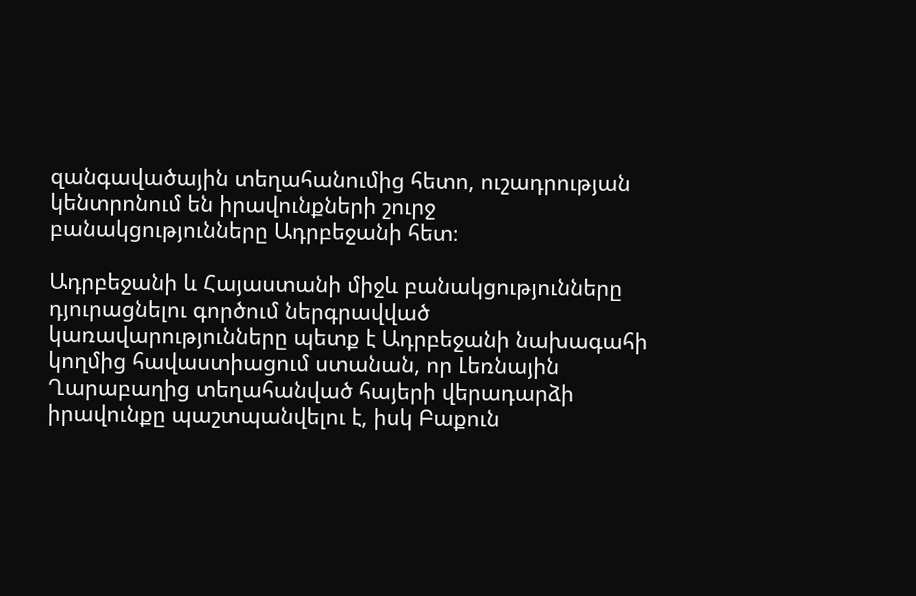զանգավածային տեղահանումից հետո, ուշադրության կենտրոնում են իրավունքների շուրջ բանակցությունները Ադրբեջանի հետ։

Ադրբեջանի և Հայաստանի միջև բանակցությունները դյուրացնելու գործում ներգրավված կառավարությունները պետք է Ադրբեջանի նախագահի կողմից հավաստիացում ստանան, որ Լեռնային Ղարաբաղից տեղահանված հայերի վերադարձի իրավունքը պաշտպանվելու է, իսկ Բաքուն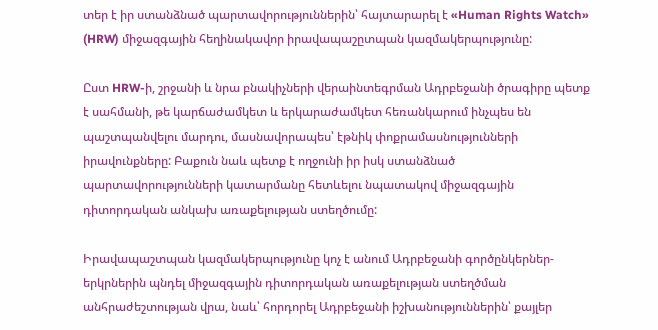տեր է իր ստանձնած պարտավորություններին՝ հայտարարել է «Human Rights Watch» (HRW) միջազգային հեղինակավոր իրավապաշըտպան կազմակերպությունը:

Ըստ HRW-ի, շրջանի և նրա բնակիչների վերաինտեգրման Ադրբեջանի ծրագիրը պետք է սահմանի, թե կարճաժամկետ և երկարաժամկետ հեռանկարում ինչպես են պաշտպանվելու մարդու, մասնավորապես՝ էթնիկ փոքրամասնությունների իրավունքները: Բաքուն նաև պետք է ողջունի իր իսկ ստանձնած պարտավորությունների կատարմանը հետևելու նպատակով միջազգային դիտորդական անկախ առաքելության ստեղծումը:

Իրավապաշտպան կազմակերպությունը կոչ է անում Ադրբեջանի գործընկերներ-երկրներին պնդել միջազգային դիտորդական առաքելության ստեղծման անհրաժեշտության վրա, նաև՝ հորդորել Ադրբեջանի իշխանություններին՝ քայլեր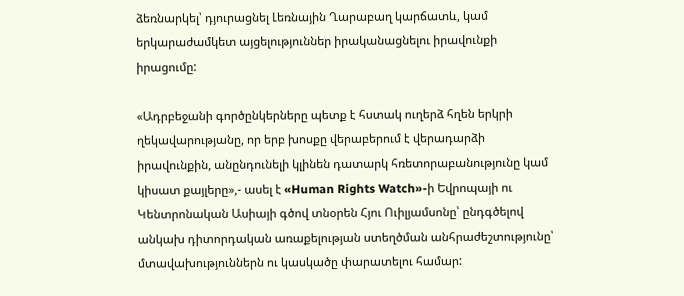ձեռնարկել՝ դյուրացնել Լեռնային Ղարաբաղ կարճատև, կամ երկարաժամկետ այցելություններ իրականացնելու իրավունքի իրացումը:

«Ադրբեջանի գործընկերները պետք է հստակ ուղերձ հղեն երկրի ղեկավարությանը, որ երբ խոսքը վերաբերում է վերադարձի իրավունքին, անընդունելի կլինեն դատարկ հռետորաբանությունը կամ կիսատ քայլերը»,- ասել է «Human Rights Watch»-ի Եվրոպայի ու Կենտրոնական Ասիայի գծով տնօրեն Հյու Ուիլյամսոնը՝ ընդգծելով անկախ դիտորդական առաքելության ստեղծման անհրաժեշտությունը՝ մտավախություններն ու կասկածը փարատելու համար: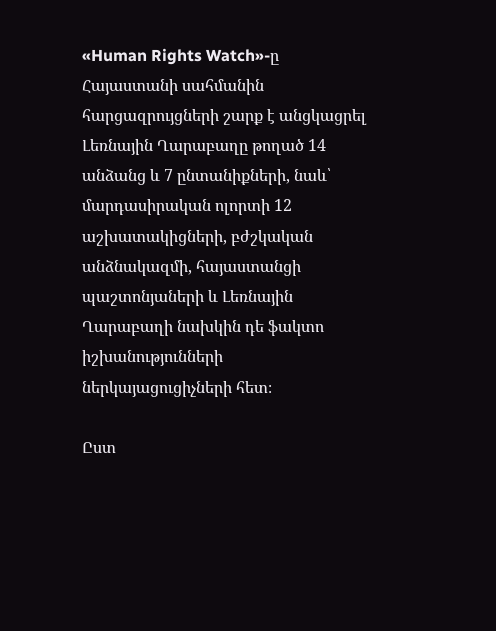«Human Rights Watch»-ը Հայաստանի սահմանին հարցազրույցների շարք է անցկացրել Լեռնային Ղարաբաղը թողած 14 անձանց և 7 ընտանիքների, նաև՝ մարդասիրական ոլորտի 12 աշխատակիցների, բժշկական անձնակազմի, հայաստանցի պաշտոնյաների և Լեռնային Ղարաբաղի նախկին դե ֆակտո իշխանությունների ներկայացուցիչների հետ։

Ըստ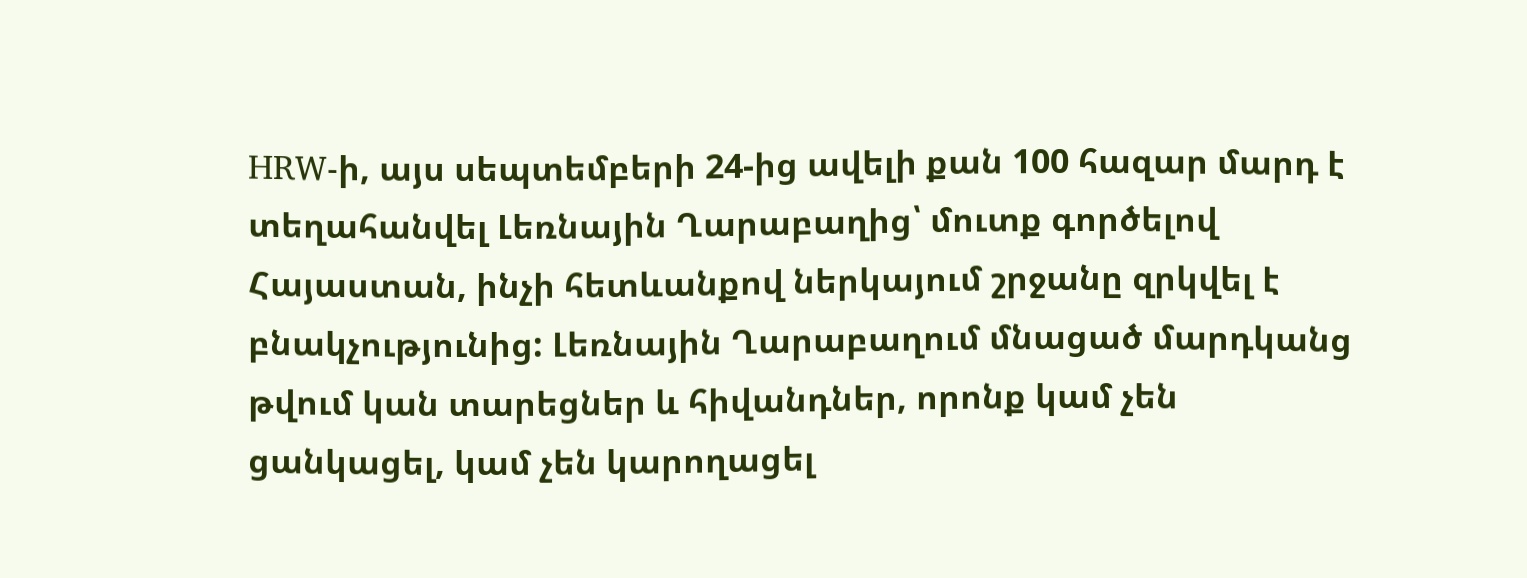HRW-ի, այս սեպտեմբերի 24-ից ավելի քան 100 հազար մարդ է տեղահանվել Լեռնային Ղարաբաղից՝ մուտք գործելով Հայաստան, ինչի հետևանքով ներկայում շրջանը զրկվել է բնակչությունից: Լեռնային Ղարաբաղում մնացած մարդկանց թվում կան տարեցներ և հիվանդներ, որոնք կամ չեն ցանկացել, կամ չեն կարողացել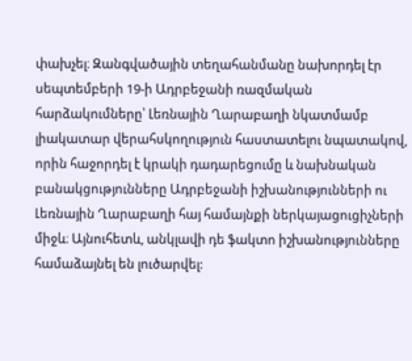փախչել։ Զանգվածային տեղահանմանը նախորդել էր սեպտեմբերի 19-ի Ադրբեջանի ռազմական հարձակումները՝ Լեռնային Ղարաբաղի նկատմամբ լիակատար վերահսկողություն հաստատելու նպատակով, որին հաջորդել է կրակի դադարեցումը և նախնական բանակցությունները Ադրբեջանի իշխանությունների ու Լեռնային Ղարաբաղի հայ համայնքի ներկայացուցիչների միջև։ Այնուհետև, անկլավի դե ֆակտո իշխանությունները համաձայնել են լուծարվել: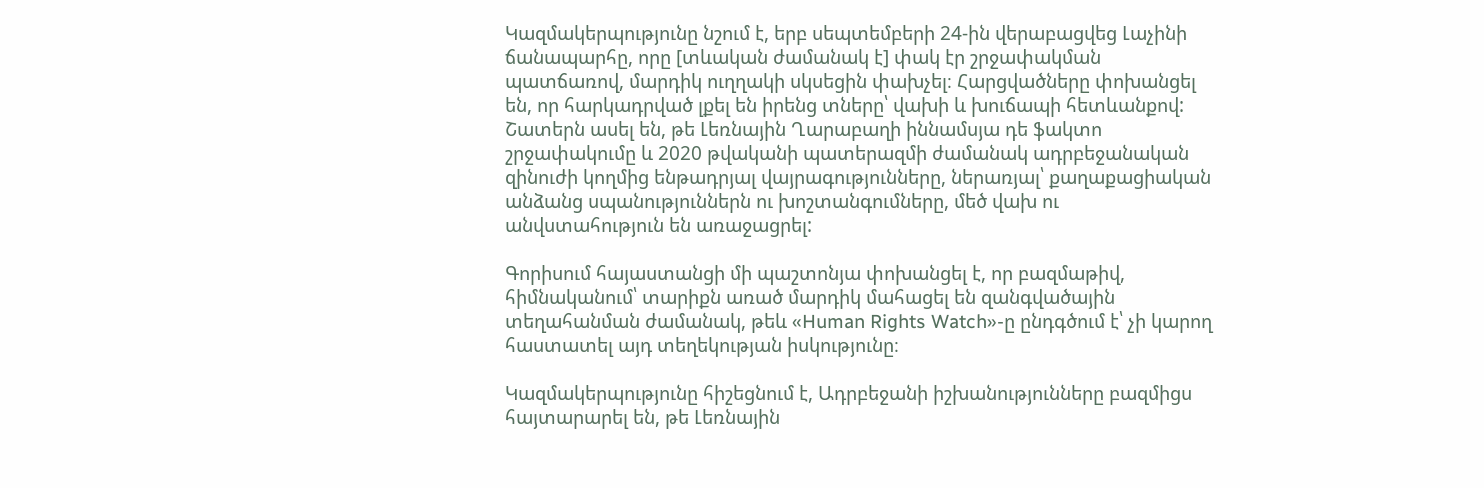Կազմակերպությունը նշում է, երբ սեպտեմբերի 24-ին վերաբացվեց Լաչինի ճանապարհը, որը [տևական ժամանակ է] փակ էր շրջափակման պատճառով, մարդիկ ուղղակի սկսեցին փախչել։ Հարցվածները փոխանցել են, որ հարկադրված լքել են իրենց տները՝ վախի և խուճապի հետևանքով: Շատերն ասել են, թե Լեռնային Ղարաբաղի իննամսյա դե ֆակտո շրջափակումը և 2020 թվականի պատերազմի ժամանակ ադրբեջանական զինուժի կողմից ենթադրյալ վայրագությունները, ներառյալ՝ քաղաքացիական անձանց սպանություններն ու խոշտանգումները, մեծ վախ ու անվստահություն են առաջացրել:

Գորիսում հայաստանցի մի պաշտոնյա փոխանցել է, որ բազմաթիվ, հիմնականում՝ տարիքն առած մարդիկ մահացել են զանգվածային տեղահանման ժամանակ, թեև «Human Rights Watch»-ը ընդգծում է՝ չի կարող հաստատել այդ տեղեկության իսկությունը։

Կազմակերպությունը հիշեցնում է, Ադրբեջանի իշխանությունները բազմիցս հայտարարել են, թե Լեռնային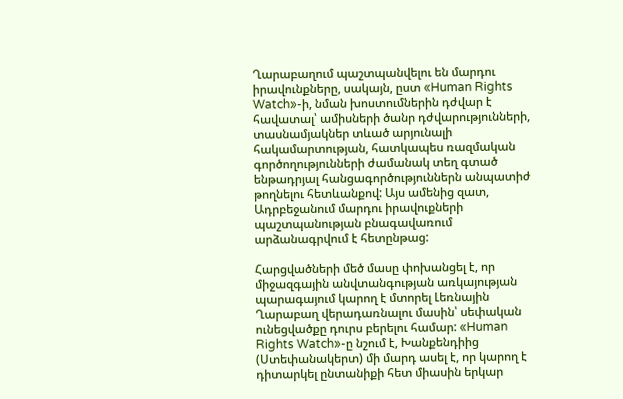Ղարաբաղում պաշտպանվելու են մարդու իրավունքները, սակայն, ըստ «Human Rights Watch»-ի, նման խոստումներին դժվար է հավատալ՝ ամիսների ծանր դժվարությունների, տասնամյակներ տևած արյունալի հակամարտության, հատկապես ռազմական գործողությունների ժամանակ տեղ գտած ենթադրյալ հանցագործություններն անպատիժ թողնելու հետևանքով: Այս ամենից զատ, Ադրբեջանում մարդու իրավուքների պաշտպանության բնագավառում արձանագրվում է հետընթաց:

Հարցվածների մեծ մասը փոխանցել է, որ միջազգային անվտանգության առկայության պարագայում կարող է մտորել Լեռնային Ղարաբաղ վերադառնալու մասին՝ սեփական ունեցվածքը դուրս բերելու համար: «Human Rights Watch»-ը նշում է, Խանքենդիից (Ստեփանակերտ) մի մարդ ասել է, որ կարող է դիտարկել ընտանիքի հետ միասին երկար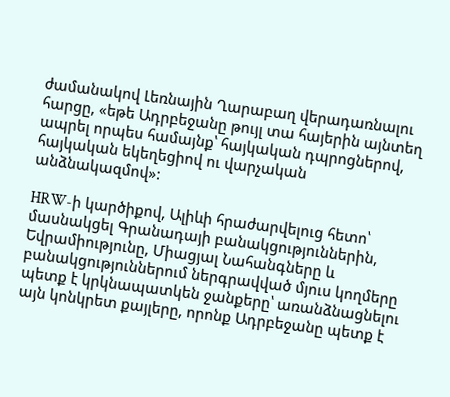ժամանակով Լեռնային Ղարաբաղ վերադառնալու հարցը, «եթե Ադրբեջանը թույլ տա հայերին այնտեղ ապրել որպես համայնք՝ հայկական դպրոցներով, հայկական եկեղեցիով ու վարչական անձնակազմով»:

HRW-ի կարծիքով, Ալիևի հրաժարվելուց հետո՝ մասնակցել Գրանադայի բանակցություններին, Եվրամիությունը, Միացյալ Նահանգները և բանակցություններում ներգրավված մյուս կողմերը պետք է կրկնապատկեն ջանքերը՝ առանձնացնելու այն կոնկրետ քայլերը, որոնք Ադրբեջանը պետք է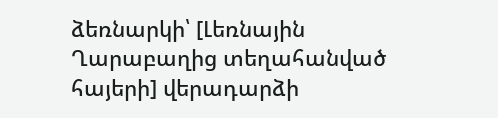ձեռնարկի՝ [Լեռնային Ղարաբաղից տեղահանված հայերի] վերադարձի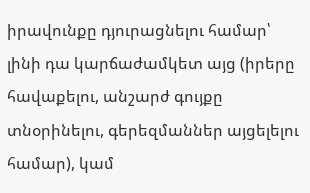իրավունքը դյուրացնելու համար՝ լինի դա կարճաժամկետ այց (իրերը հավաքելու, անշարժ գույքը տնօրինելու, գերեզմաններ այցելելու համար), կամ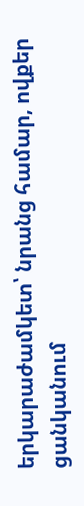երկարաժամկետ՝ նրանց համար, ովքեր ցանկանում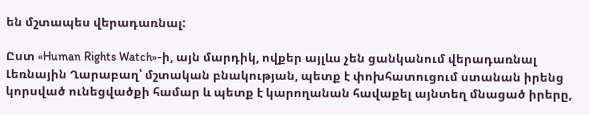են մշտապես վերադառնալ:

Ըստ «Human Rights Watch»-ի, այն մարդիկ, ովքեր այլևս չեն ցանկանում վերադառնալ Լեռնային Ղարաբաղ՝ մշտական բնակության, պետք է փոխհատուցում ստանան իրենց կորսված ունեցվածքի համար և պետք է կարողանան հավաքել այնտեղ մնացած իրերը,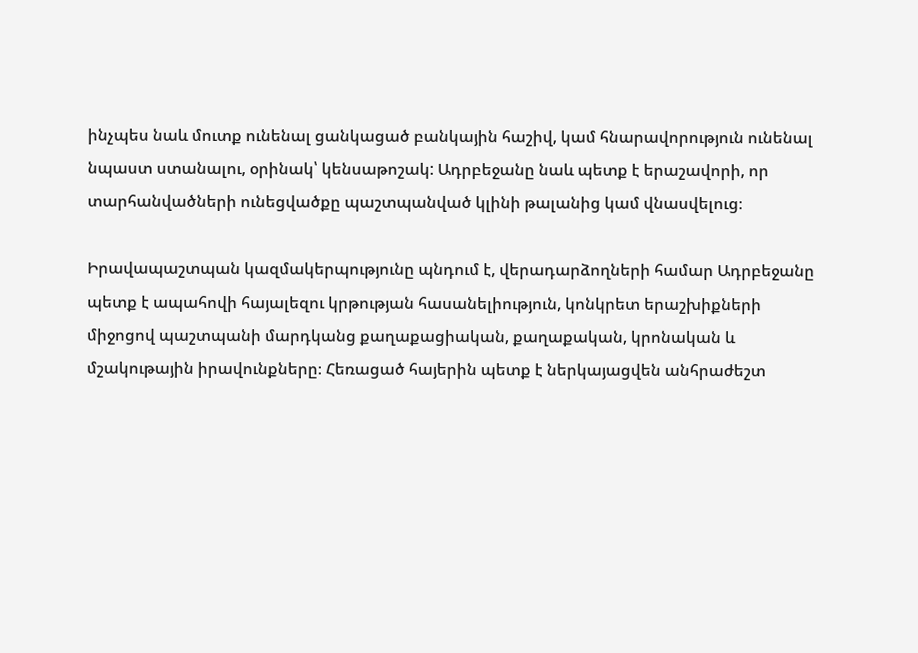ինչպես նաև մուտք ունենալ ցանկացած բանկային հաշիվ, կամ հնարավորություն ունենալ նպաստ ստանալու, օրինակ՝ կենսաթոշակ: Ադրբեջանը նաև պետք է երաշավորի, որ տարհանվածների ունեցվածքը պաշտպանված կլինի թալանից կամ վնասվելուց։

Իրավապաշտպան կազմակերպությունը պնդում է, վերադարձողների համար Ադրբեջանը պետք է ապահովի հայալեզու կրթության հասանելիություն, կոնկրետ երաշխիքների միջոցով պաշտպանի մարդկանց քաղաքացիական, քաղաքական, կրոնական և մշակութային իրավունքները։ Հեռացած հայերին պետք է ներկայացվեն անհրաժեշտ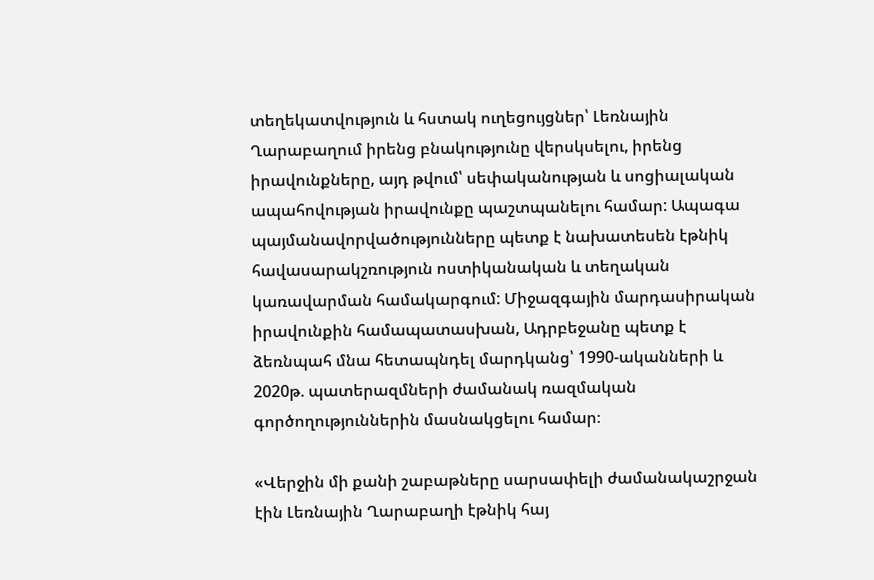տեղեկատվություն և հստակ ուղեցույցներ՝ Լեռնային Ղարաբաղում իրենց բնակությունը վերսկսելու, իրենց իրավունքները, այդ թվում՝ սեփականության և սոցիալական ապահովության իրավունքը պաշտպանելու համար: Ապագա պայմանավորվածությունները պետք է նախատեսեն էթնիկ հավասարակշռություն ոստիկանական և տեղական կառավարման համակարգում: Միջազգային մարդասիրական իրավունքին համապատասխան, Ադրբեջանը պետք է ձեռնպահ մնա հետապնդել մարդկանց՝ 1990-ականների և 2020թ. պատերազմների ժամանակ ռազմական գործողություններին մասնակցելու համար։

«Վերջին մի քանի շաբաթները սարսափելի ժամանակաշրջան էին Լեռնային Ղարաբաղի էթնիկ հայ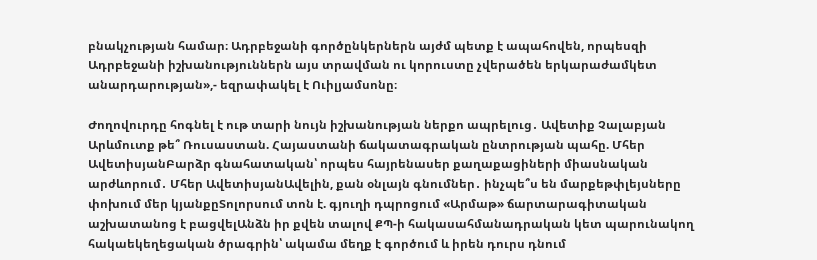բնակչության համար։ Ադրբեջանի գործընկերներն այժմ պետք է ապահովեն, որպեսզի Ադրբեջանի իշխանություններն այս տրավման ու կորուստը չվերածեն երկարաժամկետ անարդարության»,- եզրափակել է Ուիլյամսոնը։

Ժողովուրդը հոգնել է ութ տարի նույն իշխանության ներքո ապրելուց․ Ավետիք Չալաբյան Արևմուտք թե՞ Ռուսաստան. Հայաստանի ճակատագրական ընտրության պահը. Մհեր ԱվետիսյանԲարձր գնահատական՝ որպես հայրենասեր քաղաքացիների միասնական արժևորում․ Մհեր ԱվետիսյանԱվելին, քան օնլայն գնումներ․ ինչպե՞ս են մարքեթփլեյսները փոխում մեր կյանքըՏոլորսում տոն է. գյուղի դպրոցում «Արմաթ» ճարտարագիտական աշխատանոց է բացվելԱնձն իր քվեն տալով ՔՊ-ի հակասահմանադրական կետ պարունակող հակաեկեղեցական ծրագրին՝ ակամա մեղք է գործում և իրեն դուրս դնում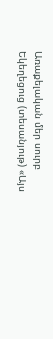Առաքելական մեր սուրբ Եկեղեցուց (տեսանյութ) «Այս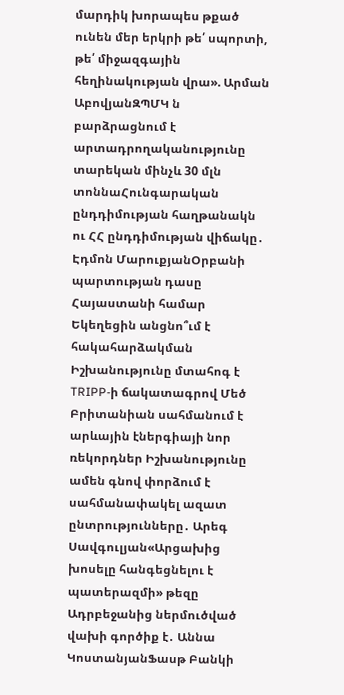մարդիկ խորապես թքած ունեն մեր երկրի թե՛ սպորտի, թե՛ միջազգային հեղինակության վրա». Արման ԱբովյանԶՊՄԿ ն բարձրացնում է արտադրողականությունը տարեկան մինչև 30 մլն տոննաՀունգարական ընդդիմության հաղթանակն ու ՀՀ ընդդիմության վիճակը․ Էդմոն ՄարուքյանՕրբանի պարտության դասը Հայաստանի համար Եկեղեցին անցնո՞ւմ է հակահարձակման Իշխանությունը մտահոգ է TRIPP-ի ճակատագրով Մեծ Բրիտանիան սահմանում է արևային էներգիայի նոր ռեկորդներ Իշխանությունը ամեն գնով փորձում է սահմանափակել ազատ ընտրությունները․ Արեգ Սավգուլյան«Արցախից խոսելը հանգեցնելու է պատերազմի» թեզը Ադրբեջանից ներմուծված վախի գործիք է․ Աննա ԿոստանյանՖասթ Բանկի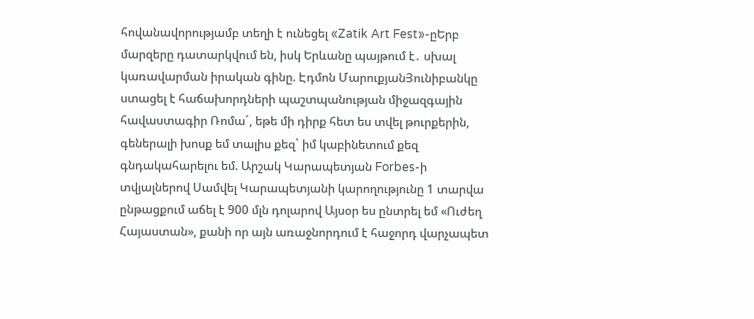հովանավորությամբ տեղի է ունեցել «Zatik Art Fest»-ըԵրբ մարզերը դատարկվում են, իսկ Երևանը պայթում է․ սխալ կառավարման իրական գինը. Էդմոն ՄարուքյանՅունիբանկը ստացել է հաճախորդների պաշտպանության միջազգային հավաստագիր Ռոմա´, եթե մի դիրք հետ ես տվել թուրքերին, գեներալի խոսք եմ տալիս քեզ` իմ կաբինետում քեզ գնդակահարելու եմ. Արշակ Կարապետյան Forbes-ի տվյալներով Սամվել Կարապետյանի կարողությունը 1 տարվա ընթացքում աճել է 900 մլն դոլարով Այսօր ես ընտրել եմ «Ուժեղ Հայաստան», քանի որ այն առաջնորդում է հաջորդ վարչապետ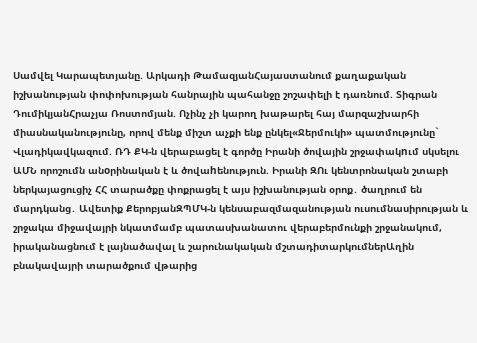Սամվել Կարապետյանը. Արկադի ԹամազյանՀայաստանում քաղաքական իշխանության փոփոխության հանրային պահանջը շոշափելի է դառնում. Տիգրան ԴումիկյանՀրաչյա Ռոստոմյան. Ոչինչ չի կարող խաթարել հայ մարզաշխարհի միասնականությունը, որով մենք միշտ աչքի ենք ընկել«Ջերմուկի» պատմությունը` Վլադիկավկազում. ՌԴ ՔԿ-ն վերաբացել է գործը Իրանի ծովային շրջափակnւմ սկսելու ԱՄՆ որոշումն անoրինական է և ծովաhենություն. Իրանի ԶՈւ կենտրոնական շտաբի ներկայացուցիչ ՀՀ տարածքը փոքրացել է այս իշխանության օրոք․ ծաղրում են մարդկանց․ Ավետիք ՔերոբյանԶՊՄԿ-ն կենսաբազմազանության ուսումնասիրության և շրջակա միջավայրի նկատմամբ պատասխանատու վերաբերմունքի շրջանակում, իրականացնում է լայնածավալ և շարունակական մշտադիտարկումներԱղին բնակավայրի տարածքում վթարից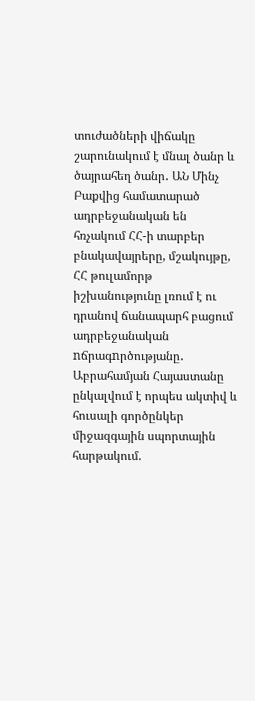տուժածների վիճակը շարունակում է մնալ ծանր և ծայրահեղ ծանր․ ԱՆ Մինչ Բաքվից համատարած ադրբեջանական են հռչակում ՀՀ-ի տարբեր բնակավայրերը, մշակույթը, ՀՀ թուլամորթ իշխանությունը լռում է ու դրանով ճանապարհ բացում ադրբեջանական nճրագnրծությանը․ Աբրահամյան Հայաստանը ընկալվում է որպես ակտիվ և հուսալի գործընկեր միջազգային սպորտային հարթակում.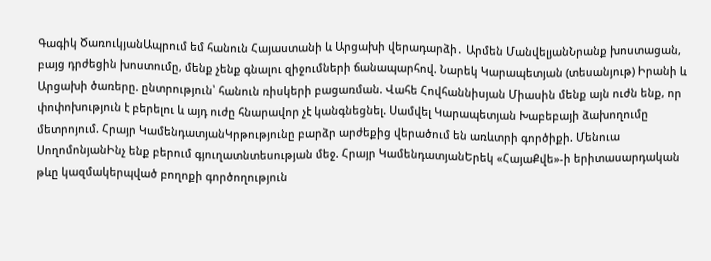Գագիկ ԾառուկյանԱպրում եմ հանուն Հայաստանի և Արցախի վերադարձի․ Արմեն ՄանվելյանՆրանք խոստացան, բայց դրժեցին խոստումը, մենք չենք գնալու զիջումների ճանապարհով. Նարեկ Կարապետյան (տեսանյութ) Իրանի և Արցախի ծառերը. ընտրություն՝ հանուն ռիսկերի բացառման. Վահե Հովհաննիսյան Միասին մենք այն ուժն ենք, որ փոփոխություն է բերելու և այդ ուժը հնարավոր չէ կանգնեցնել. Սամվել Կարապետյան Խաբեբայի ձախողումը մետրոյում. Հրայր ԿամենդատյանԿրթությունը բարձր արժեքից վերածում են առևտրի գործիքի. Մենուա ՍողոմոնյանԻնչ ենք բերում գյուղատնտեսության մեջ. Հրայր ԿամենդատյանԵրեկ «ՀայաՔվե»-ի երիտասարդական թևը կազմակերպված բողոքի գործողություն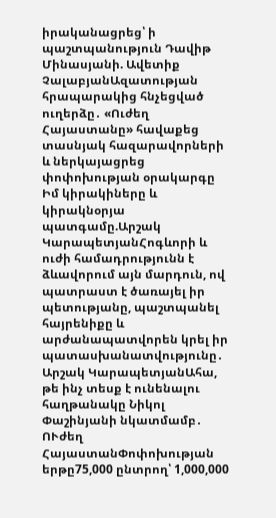իրականացրեց՝ ի պաշտպանություն Դավիթ Մինասյանի. Ավետիք ՉալաբյանԱզատության հրապարակից հնչեցված ուղերձը․ «Ուժեղ Հայաստանը» հավաքեց տասնյակ հազարավորների և ներկայացրեց փոփոխության օրակարգը Իմ կիրակիները և կիրակնօրյա պատգամը.Արշակ ԿարապետյանՀոգևորի և ուժի համադրությունն է ձևավորում այն մարդուն, ով պատրաստ է ծառայել իր պետությանը, պաշտպանել հայրենիքը և արժանապատվորեն կրել իր պատասխանատվությունը․ Արշակ ԿարապետյանԱհա, թե ինչ տեսք է ունենալու հաղթանակը Նիկոլ Փաշինյանի նկատմամբ․ ՈՒժեղ ՀայաստանՓոփոխության երթը75,000 ընտրող՝ 1,000,000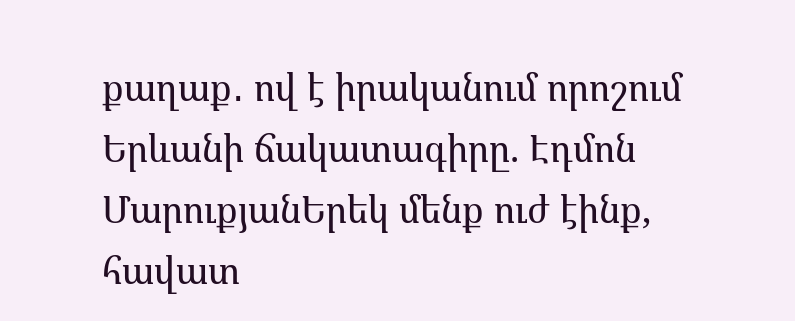քաղաք․ ով է իրականում որոշում Երևանի ճակատագիրը. Էդմոն ՄարուքյանԵրեկ մենք ուժ էինք, հավատ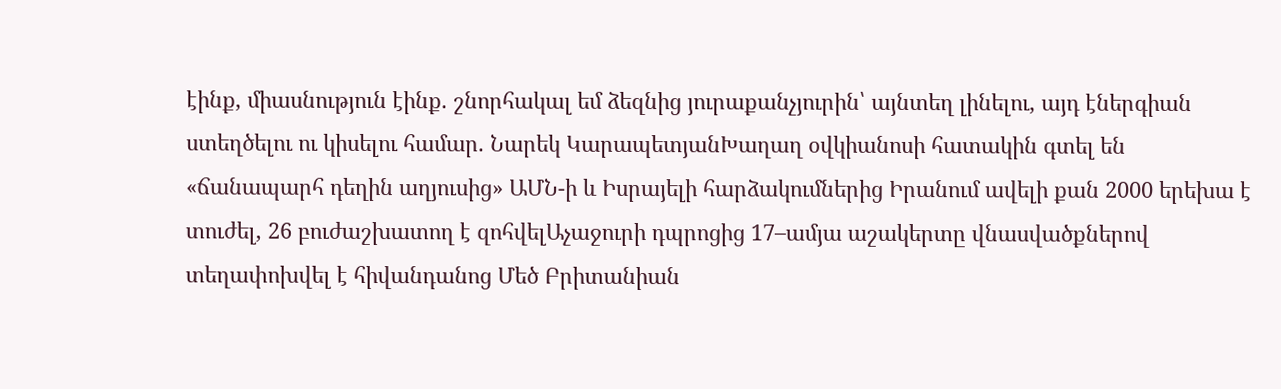էինք, միասնություն էինք. շնորհակալ եմ ձեզնից յուրաքանչյուրին՝ այնտեղ լինելու, այդ էներգիան ստեղծելու ու կիսելու համար. Նարեկ ԿարապետյանԽաղաղ օվկիանոսի հատակին գտել են «ճանապարհ դեղին աղյուսից» ԱՄՆ-ի և Իսրայելի հարձակումներից Իրանում ավելի քան 2000 երեխա է տուժել, 26 բուժաշխատող է զոհվելԱչաջուրի դպրոցից 17–ամյա աշակերտը վնասվածքներով տեղափոխվել է հիվանդանոց Մեծ Բրիտանիան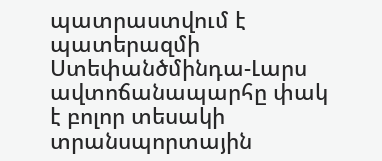պատրաստվում է պատերազմի Ստեփանծմինդա-Լարս ավտոճանապարհը փակ է բոլոր տեսակի տրանսպորտային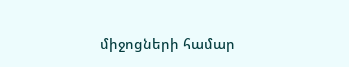միջոցների համար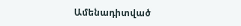Ամենադիտված